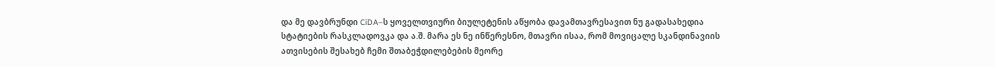და მე დავბრუნდი CiDA–ს ყოველთვიური ბიულეტენის აწყობა დავამთავრესავით ნუ გადასახედია სტატიების რასკლადოვკა და ა.შ. მარა ეს ნე ინწერესნო, მთავრი ისაა, რომ მოვიცალე სკანდინავიის ათვისების შესახებ ჩემი შთაბეჭდილებების მეორე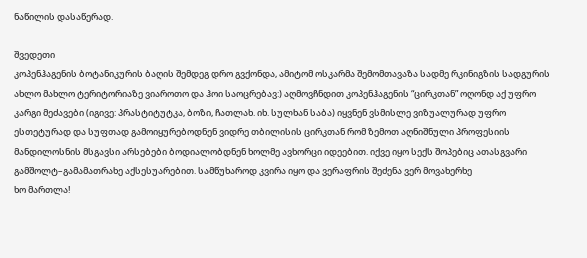ნაწილის დასაწერად.

შვედეთი
კოპენჰაგენის ბოტანიკურის ბაღის შემდეგ დრო გვქონდა, ამიტომ ოსკარმა შემომთავაზა სადმე რკინიგზის სადგურის ახლო მახლო ტერიტორიაზე ვიაროთო და ჰოი საოცრებავ:) აღმოვჩნდით კოპენჰაგენის “ცირკთან” ოღონდ აქ უფრო კარგი მეძავები (იგივე: პრასტიტუტკა, ბოზი, ჩათლახ. იხ. სულხან საბა) იყვნენ ვსმისლე ვიზუალურად უფრო ესთეტურად და სუფთად გამოიყურებოდნენ ვიდრე თბილისის ცირკთან რომ ზემოთ აღნიშნული პროფესიის მანდილოსნის მსგავსი არსებები ბოდიალობდნენ ხოლმე ავხორცი იდეებით. იქვე იყო სექს შოპებიც ათასგვარი გამშოლტ–გამამათრახე აქსესუარებით. სამწუხაროდ კვირა იყო და ვერაფრის შეძენა ვერ მოვახერხე
ხო მართლა!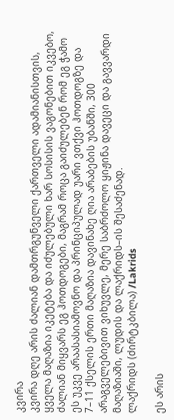კვირა
კვირა დღე არის ძალიან დამთრგუნველი ქართველი ადამიანისთვის, ყველა მაღაზია იკეტება და იძულებული ხარ სოსისის ვაგონებით იკვებო, ძალიან მიყვარს ეგ ჰოთდოგები, მაგრამ როცა გაიძულებენ რომ ეგ ჭამო ეს უკვე არაასასიამოვნო და პრინციპულად უარი ვთქვი ჰოთდოგზე და 7–11 ქსელის ერთი მაღაზია დავინახე ღია არაბების უბანში, 300 არაგველებივით ვიხუვლე, მერე საბრძოლო ყიჟინა დავეცი და გავვარდი მაღაზიაში, ლუდის და ლაქრიდს–ის შესაძენად.
ლაქრიდს (ძირტკბილა) /Lakrids

ეს არის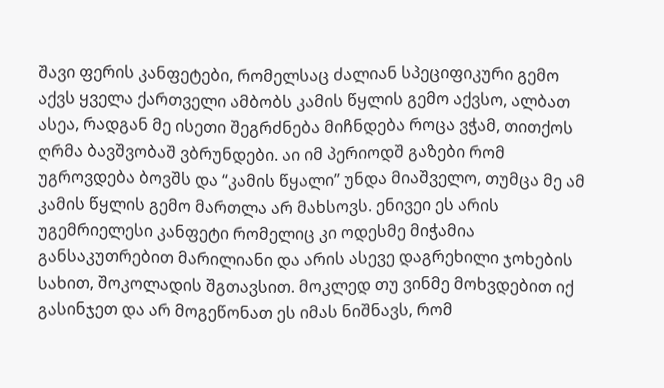შავი ფერის კანფეტები, რომელსაც ძალიან სპეციფიკური გემო აქვს ყველა ქართველი ამბობს კამის წყლის გემო აქვსო, ალბათ ასეა, რადგან მე ისეთი შეგრძნება მიჩნდება როცა ვჭამ, თითქოს ღრმა ბავშვობაშ ვბრუნდები. აი იმ პერიოდშ გაზები რომ უგროვდება ბოვშს და “კამის წყალი” უნდა მიაშველო, თუმცა მე ამ კამის წყლის გემო მართლა არ მახსოვს. ენივეი ეს არის უგემრიელესი კანფეტი რომელიც კი ოდესმე მიჭამია განსაკუთრებით მარილიანი და არის ასევე დაგრეხილი ჯოხების სახით, შოკოლადის შგთავსით. მოკლედ თუ ვინმე მოხვდებით იქ გასინჯეთ და არ მოგეწონათ ეს იმას ნიშნავს, რომ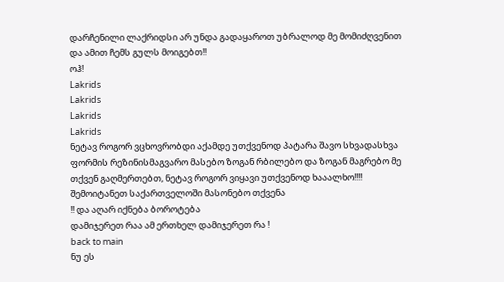დარჩენილი ლაქრიდსი არ უნდა გადაყაროთ უბრალოდ მე მომიძღვენით და ამით ჩემს გულს მოიგებთ!!
ოჰ!
Lakrids
Lakrids
Lakrids
Lakrids
ნეტავ როგორ ვცხოვრობდი აქამდე უთქვენოდ პატარა შავო სხვადასხვა ფორმის რეზინისმაგვარო მასებო ზოგან რბილებო და ზოგან მაგრებო მე თქვენ გაღმერთებთ, ნეტავ როგორ ვიყავი უთქვენოდ ხააალხო!!!! შემოიტანეთ საქართველოში მასონებო თქვენა
!! და აღარ იქნება ბოროტება
დამიჯერეთ რაა ამ ერთხელ დამიჯერეთ რა !
back to main
ნუ ეს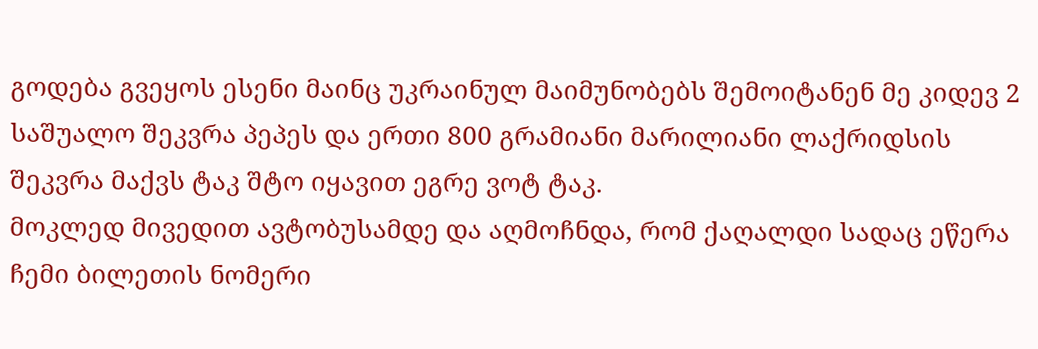გოდება გვეყოს ესენი მაინც უკრაინულ მაიმუნობებს შემოიტანენ მე კიდევ 2 საშუალო შეკვრა პეპეს და ერთი 800 გრამიანი მარილიანი ლაქრიდსის შეკვრა მაქვს ტაკ შტო იყავით ეგრე ვოტ ტაკ.
მოკლედ მივედით ავტობუსამდე და აღმოჩნდა, რომ ქაღალდი სადაც ეწერა ჩემი ბილეთის ნომერი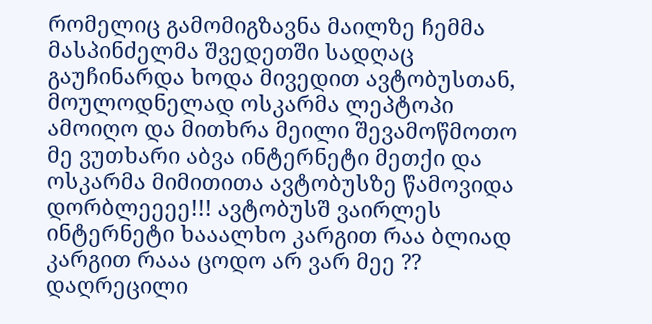რომელიც გამომიგზავნა მაილზე ჩემმა მასპინძელმა შვედეთში სადღაც გაუჩინარდა ხოდა მივედით ავტობუსთან, მოულოდნელად ოსკარმა ლეპტოპი ამოიღო და მითხრა მეილი შევამოწმოთო მე ვუთხარი აბვა ინტერნეტი მეთქი და ოსკარმა მიმითითა ავტობუსზე წამოვიდა დორბლეეეე!!! ავტობუსშ ვაირლეს ინტერნეტი ხააალხო კარგით რაა ბლიად კარგით რააა ცოდო არ ვარ მეე ?? დაღრეცილი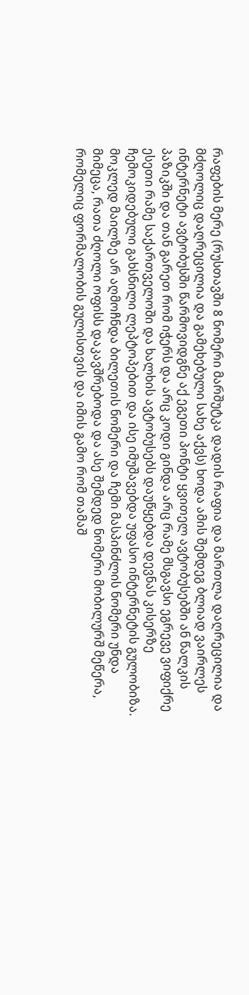რაფების მერე (რუსთავში 8 ნომერი მარშუტკა დადის რაფია და მართლა დაღრეცილია და მძღოლიც დაღრეცილია და გამეხებული სახე აქვს) ხოდა ამის შემდეგ ბლიად ვაირლეს ინტერნეტი ავტობუსში წარმოვიდგნე აქ ეგეთი პონტი ყვითელ ავტობუსებში ან წალკის პაზიკში და თან გარეთ რომ იჭერს და არც კოდი გინდა არც რამე მსგავსი ეგრევე ვიფიქრე ესეთი რამე საქართველოში და ხალხის ავტობუსებს დაუწყებდა დევნას კისერზე ჩემოკიდებული გახსნილი ლეპტოპებით და ისე იმუშავებდა უფასო ინტერნეტის გულობიზა.
მოკლედ მაილზე არ აღმოჩნდა ბილეთის ნომერი და ჩემი მასპინძლის ნომერი უნდა მიმეცა, რათა ძღოლი ოფისს დაკავშრებოდა და ასე შემდედ ნომერი მობილურშ მეწერა, რომელიც ფორმალობის გულისთვის და იმის გამო რომ თამაშ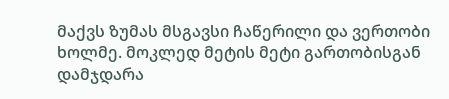მაქვს ზუმას მსგავსი ჩაწერილი და ვერთობი ხოლმე. მოკლედ მეტის მეტი გართობისგან დამჯდარა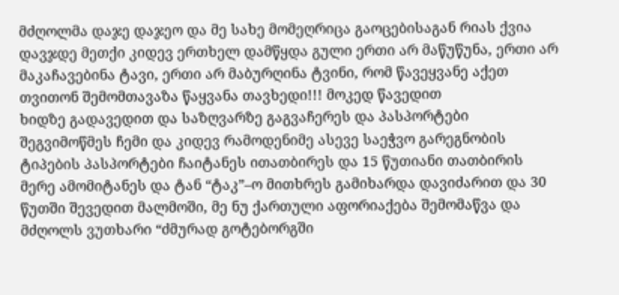მძღოლმა დაჯე დაჯეო და მე სახე მომეღრიცა გაოცებისაგან რიას ქვია დავჯდე მეთქი კიდევ ერთხელ დამწყდა გული ერთი არ მაწუწუნა, ერთი არ მაკაჩავებინა ტავი, ერთი არ მაბურღინა ტვინი, რომ წავეყვანე აქეთ თვითონ შემომთავაზა წაყვანა თავხედი!!! მოკედ წავედით
ხიდზე გადავედით და საზღვარზე გაგვაჩერეს და პასპორტები შეგვიმოწმეს ჩემი და კიდევ რამოდენიმე ასევე საეჭვო გარეგნობის ტიპების პასპორტები ჩაიტანეს ითათბირეს და 15 წუთიანი თათბირის მერე ამომიტანეს და ტან “ტაკ”–ო მითხრეს გამიხარდა დავიძარით და 30 წუთში შევედით მალმოში, მე ნუ ქართული აფორიაქება შემომაწვა და მძღოლს ვუთხარი “ძმურად გოტებორგში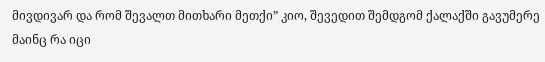მივდივარ და რომ შევალთ მითხარი მეთქი” კიო, შევედით შემდგომ ქალაქში გავუმერე მაინც რა იცი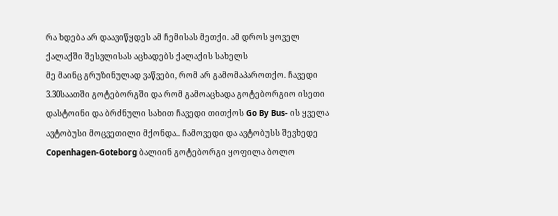რა ხდება არ დაავიწყდეს ამ ჩემისას მეთქი. ამ დროს ყოველ ქალაქში შესვლისას აცხადებს ქალაქის სახელს
მე მაინც გრუზინულად ვაწვები, რომ არ გამომაპაროთქო. ჩავედი 3.30საათში გოტებორგში და რომ გამოაცხადა გოტებორგიო ისეთი დასტოინი და ბრძნული სახით ჩავედი თითქოს Go By Bus- ის ყველა ავტობუსი მოცვეთილი მქონდა.. ჩამოვედი და ავტობუსს შევხედე Copenhagen-Goteborg ბალიინ გოტებორგი ყოფილა ბოლო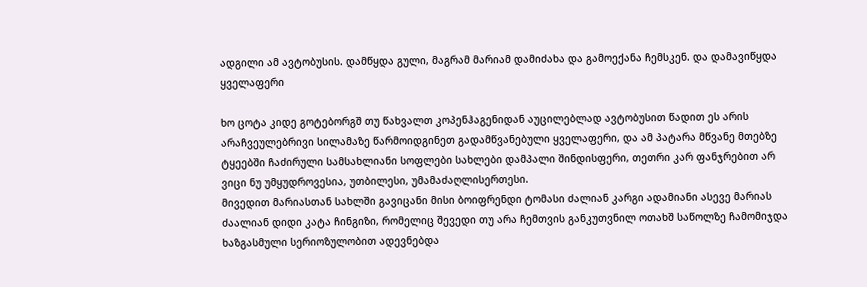ადგილი ამ ავტობუსის. დამწყდა გული, მაგრამ მარიამ დამიძახა და გამოექანა ჩემსკენ. და დამავიწყდა ყველაფერი

ხო ცოტა კიდე გოტებორგშ თუ წახვალთ კოპენჰაგენიდან აუცილებლად ავტობუსით წადით ეს არის არაჩვეულებრივი სილამაზე წარმოიდგინეთ გადამწვანებული ყველაფერი, და ამ პატარა მწვანე მთებზე ტყეებში ჩაძირული სამსახლიანი სოფლები სახლები დამპალი შინდისფერი, თეთრი კარ ფანჯრებით არ ვიცი ნუ უმყუდროვესია, უთბილესი, უმამაძაღლისერთესი.
მივედით მარიასთან სახლში გავიცანი მისი ბოიფრენდი ტომასი ძალიან კარგი ადამიანი ასევე მარიას ძაალიან დიდი კატა ჩინგიზი, რომელიც შევედი თუ არა ჩემთვის განკუთვნილ ოთახშ საწოლზე ჩამომიჯდა ხაზგასმული სერიოზულობით ადევნებდა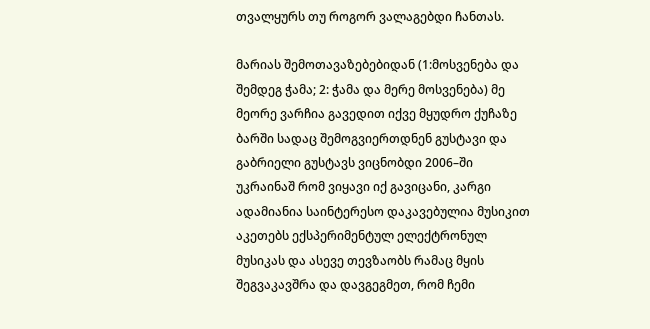თვალყურს თუ როგორ ვალაგებდი ჩანთას.

მარიას შემოთავაზებებიდან (1:მოსვენება და შემდეგ ჭამა; 2: ჭამა და მერე მოსვენება) მე მეორე ვარჩია გავედით იქვე მყუდრო ქუჩაზე ბარში სადაც შემოგვიერთდნენ გუსტავი და გაბრიელი გუსტავს ვიცნობდი 2006–ში უკრაინაშ რომ ვიყავი იქ გავიცანი, კარგი ადამიანია საინტერესო დაკავებულია მუსიკით აკეთებს ექსპერიმენტულ ელექტრონულ მუსიკას და ასევე თევზაობს რამაც მყის შეგვაკავშრა და დავგეგმეთ, რომ ჩემი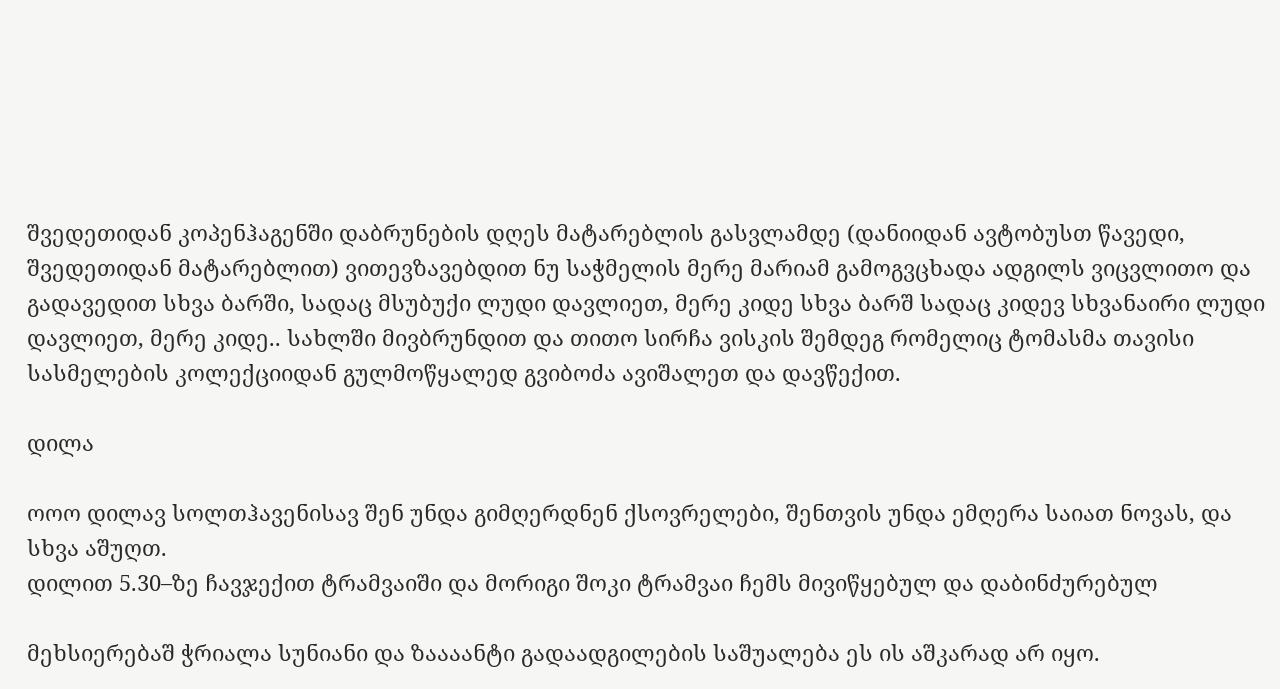შვედეთიდან კოპენჰაგენში დაბრუნების დღეს მატარებლის გასვლამდე (დანიიდან ავტობუსთ წავედი, შვედეთიდან მატარებლით) ვითევზავებდით ნუ საჭმელის მერე მარიამ გამოგვცხადა ადგილს ვიცვლითო და გადავედით სხვა ბარში, სადაც მსუბუქი ლუდი დავლიეთ, მერე კიდე სხვა ბარშ სადაც კიდევ სხვანაირი ლუდი დავლიეთ, მერე კიდე.. სახლში მივბრუნდით და თითო სირჩა ვისკის შემდეგ რომელიც ტომასმა თავისი სასმელების კოლექციიდან გულმოწყალედ გვიბოძა ავიშალეთ და დავწექით.

დილა

ოოო დილავ სოლთჰავენისავ შენ უნდა გიმღერდნენ ქსოვრელები, შენთვის უნდა ემღერა საიათ ნოვას, და სხვა აშუღთ.
დილით 5.30–ზე ჩავჯექით ტრამვაიში და მორიგი შოკი ტრამვაი ჩემს მივიწყებულ და დაბინძურებულ

მეხსიერებაშ ჭრიალა სუნიანი და ზაააანტი გადაადგილების საშუალება ეს ის აშკარად არ იყო.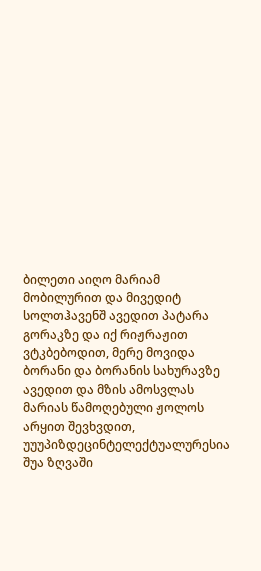ბილეთი აიღო მარიამ მობილურით და მივედიტ სოლთჰავენშ ავედით პატარა გორაკზე და იქ რიჟრაჟით ვტკბებოდით, მერე მოვიდა ბორანი და ბორანის სახურავზე ავედით და მზის ამოსვლას მარიას წამოღებული ჟოლოს არყით შევხვდით, უუუპიზდეცინტელექტუალურესია შუა ზღვაში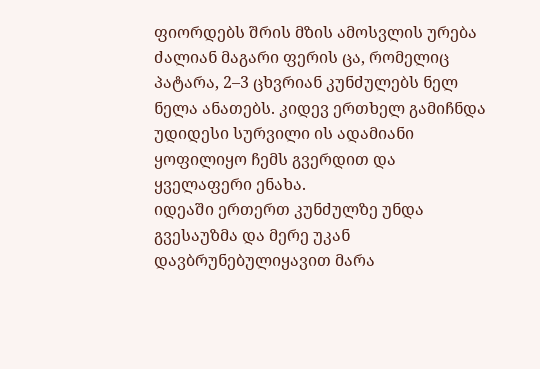ფიორდებს შრის მზის ამოსვლის ურება ძალიან მაგარი ფერის ცა, რომელიც პატარა, 2–3 ცხვრიან კუნძულებს ნელ ნელა ანათებს. კიდევ ერთხელ გამიჩნდა უდიდესი სურვილი ის ადამიანი ყოფილიყო ჩემს გვერდით და ყველაფერი ენახა.
იდეაში ერთერთ კუნძულზე უნდა გვესაუზმა და მერე უკან დავბრუნებულიყავით მარა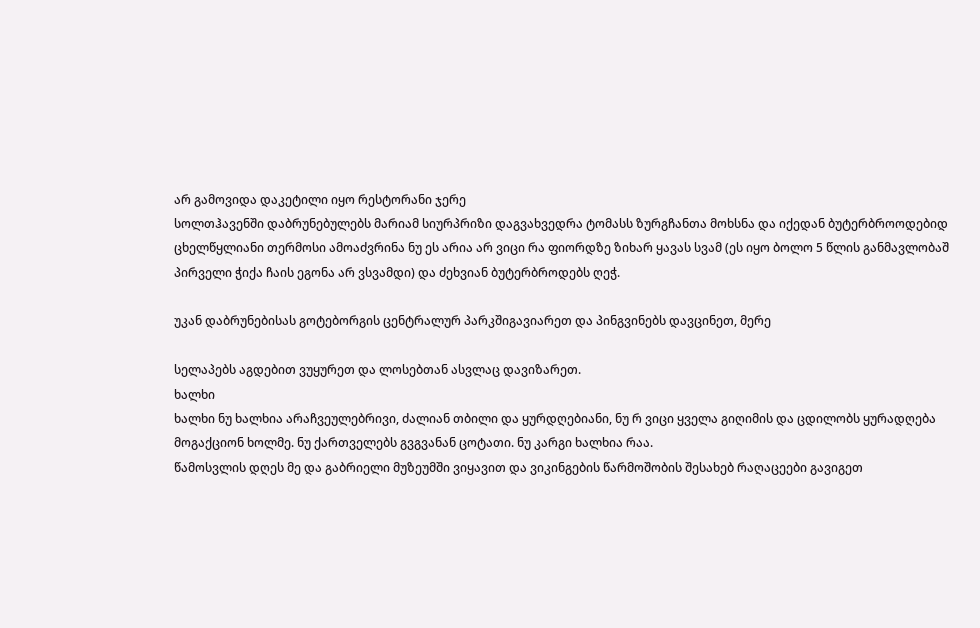არ გამოვიდა დაკეტილი იყო რესტორანი ჯერე
სოლთჰავენში დაბრუნებულებს მარიამ სიურპრიზი დაგვახვედრა ტომასს ზურგჩანთა მოხსნა და იქედან ბუტერბროოდებიდ ცხელწყლიანი თერმოსი ამოაძვრინა ნუ ეს არია არ ვიცი რა ფიორდზე ზიხარ ყავას სვამ (ეს იყო ბოლო 5 წლის განმავლობაშ პირველი ჭიქა ჩაის ეგონა არ ვსვამდი) და ძეხვიან ბუტერბროდებს ღეჭ.

უკან დაბრუნებისას გოტებორგის ცენტრალურ პარკშიგავიარეთ და პინგვინებს დავცინეთ, მერე

სელაპებს აგდებით ვუყურეთ და ლოსებთან ასვლაც დავიზარეთ.
ხალხი
ხალხი ნუ ხალხია არაჩვეულებრივი, ძალიან თბილი და ყურდღებიანი, ნუ რ ვიცი ყველა გიღიმის და ცდილობს ყურადღება მოგაქციონ ხოლმე. ნუ ქართველებს გვგვანან ცოტათი. ნუ კარგი ხალხია რაა.
წამოსვლის დღეს მე და გაბრიელი მუზეუმში ვიყავით და ვიკინგების წარმოშობის შესახებ რაღაცეები გავიგეთ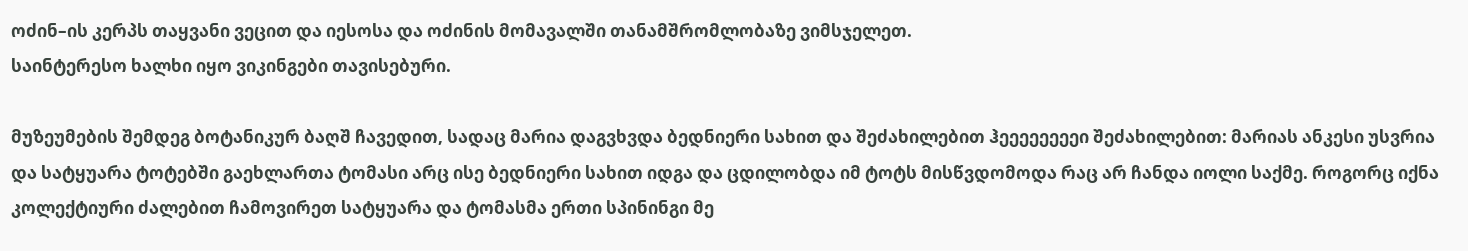ოძინ–ის კერპს თაყვანი ვეცით და იესოსა და ოძინის მომავალში თანამშრომლობაზე ვიმსჯელეთ.
საინტერესო ხალხი იყო ვიკინგები თავისებური.

მუზეუმების შემდეგ ბოტანიკურ ბაღშ ჩავედით, სადაც მარია დაგვხვდა ბედნიერი სახით და შეძახილებით ჰეეეეეეეეი შეძახილებით: მარიას ანკესი უსვრია და სატყუარა ტოტებში გაეხლართა ტომასი არც ისე ბედნიერი სახით იდგა და ცდილობდა იმ ტოტს მისწვდომოდა რაც არ ჩანდა იოლი საქმე. როგორც იქნა კოლექტიური ძალებით ჩამოვირეთ სატყუარა და ტომასმა ერთი სპინინგი მე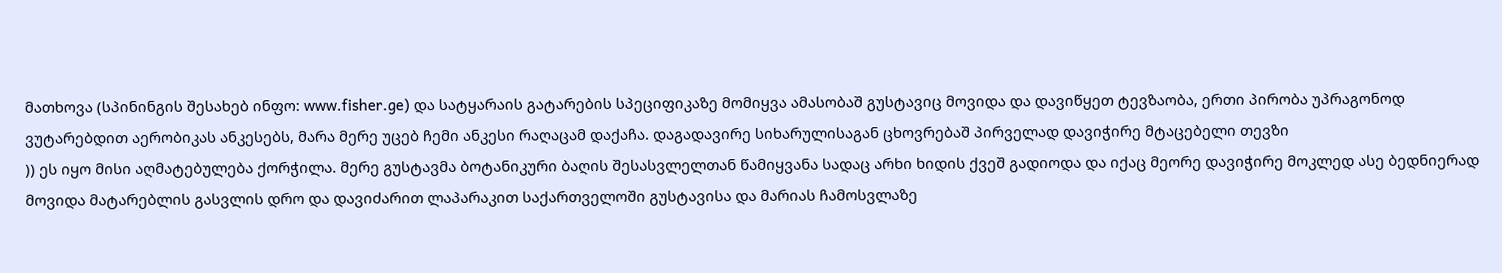მათხოვა (სპინინგის შესახებ ინფო: www.fisher.ge) და სატყარაის გატარების სპეციფიკაზე მომიყვა ამასობაშ გუსტავიც მოვიდა და დავიწყეთ ტევზაობა, ერთი პირობა უპრაგონოდ ვუტარებდით აერობიკას ანკესებს, მარა მერე უცებ ჩემი ანკესი რაღაცამ დაქაჩა. დაგადავირე სიხარულისაგან ცხოვრებაშ პირველად დავიჭირე მტაცებელი თევზი
)) ეს იყო მისი აღმატებულება ქორჭილა. მერე გუსტავმა ბოტანიკური ბაღის შესასვლელთან წამიყვანა სადაც არხი ხიდის ქვეშ გადიოდა და იქაც მეორე დავიჭირე მოკლედ ასე ბედნიერად მოვიდა მატარებლის გასვლის დრო და დავიძარით ლაპარაკით საქართველოში გუსტავისა და მარიას ჩამოსვლაზე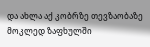და ახლა აქ კობრზე თევზაობაზე მოკლედ ზაფხულში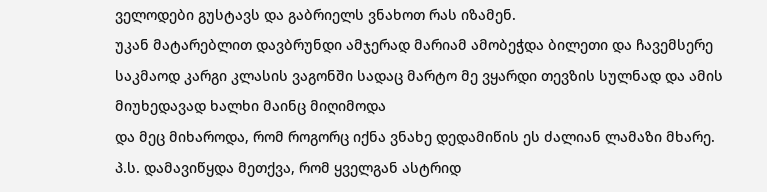ველოდები გუსტავს და გაბრიელს ვნახოთ რას იზამენ.
უკან მატარებლით დავბრუნდი ამჯერად მარიამ ამობეჭდა ბილეთი და ჩავემსერე საკმაოდ კარგი კლასის ვაგონში სადაც მარტო მე ვყარდი თევზის სულნად და ამის მიუხედავად ხალხი მაინც მიღიმოდა
და მეც მიხაროდა, რომ როგორც იქნა ვნახე დედამიწის ეს ძალიან ლამაზი მხარე.
პ.ს. დამავიწყდა მეთქვა, რომ ყველგან ასტრიდ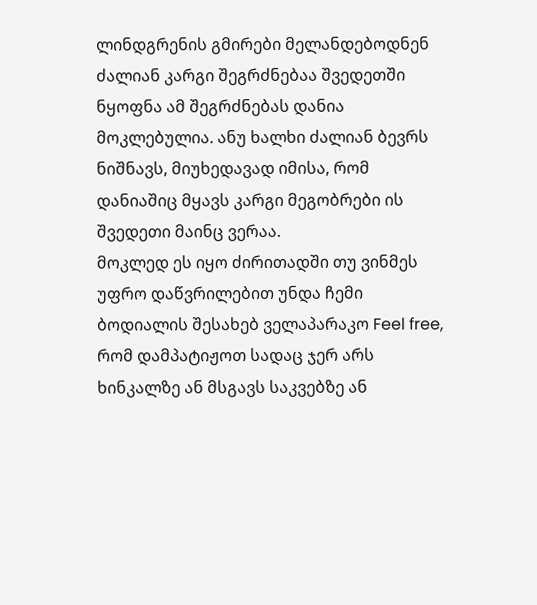ლინდგრენის გმირები მელანდებოდნენ ძალიან კარგი შეგრძნებაა შვედეთში ნყოფნა ამ შეგრძნებას დანია მოკლებულია. ანუ ხალხი ძალიან ბევრს ნიშნავს, მიუხედავად იმისა, რომ დანიაშიც მყავს კარგი მეგობრები ის შვედეთი მაინც ვერაა.
მოკლედ ეს იყო ძირითადში თუ ვინმეს უფრო დაწვრილებით უნდა ჩემი ბოდიალის შესახებ ველაპარაკო Feel free, რომ დამპატიჟოთ სადაც ჯერ არს ხინკალზე ან მსგავს საკვებზე ან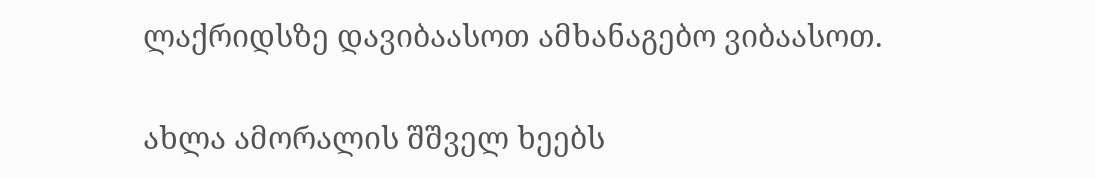ლაქრიდსზე დავიბაასოთ ამხანაგებო ვიბაასოთ.

ახლა ამორალის შშველ ხეებს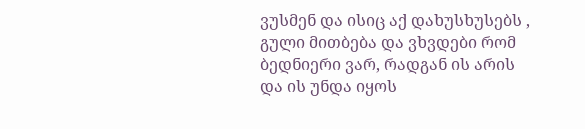ვუსმენ და ისიც აქ დახუსხუსებს , გული მითბება და ვხვდები რომ ბედნიერი ვარ, რადგან ის არის
და ის უნდა იყოს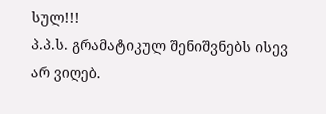სულ!!!
პ.პ.ს. გრამატიკულ შენიშვნებს ისევ არ ვიღებ.